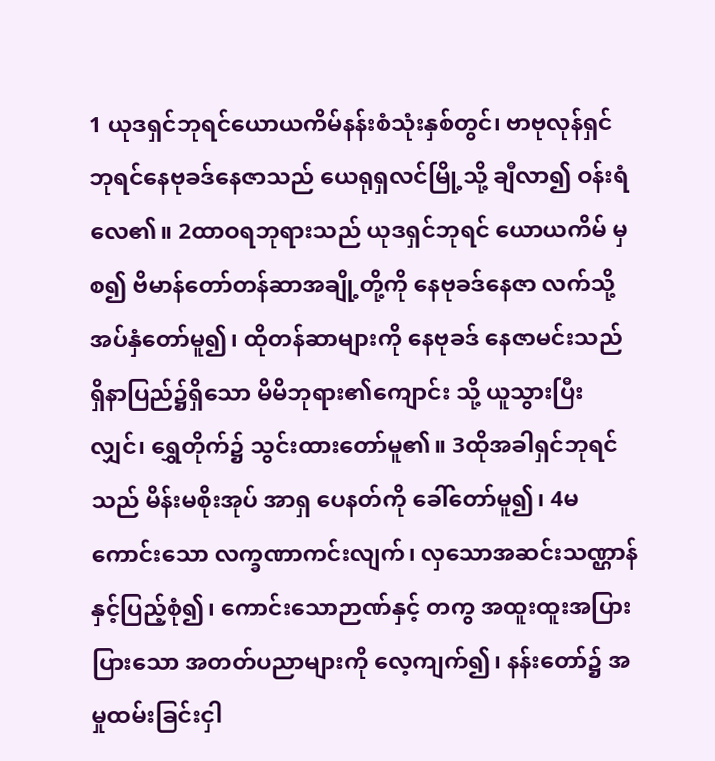1 ယုဒရှင်ဘုရင်ယောယကိမ်နန်းစံသုံးနှစ်တွင်၊ ဗာဗုလုန်ရှင်ဘုရင်နေဗုခဒ်နေဇာသည် ယေရုရှလင်မြို့သို့ ချီလာ၍ ဝန်းရံလေ၏။ 2ထာဝရဘုရားသည် ယုဒရှင်ဘုရင် ယောယကိမ် မှစ၍ ဗိမာန်တော်တန်ဆာအချို့တို့ကို နေဗုခဒ်နေဇာ လက်သို့ အပ်နှံတော်မူ၍၊ ထိုတန်ဆာများကို နေဗုခဒ် နေဇာမင်းသည် ရှိနာပြည်၌ရှိသော မိမိဘုရား၏ကျောင်း သို့ ယူသွားပြီးလျှင်၊ ရွှေတိုက်၌ သွင်းထားတော်မူ၏။ 3ထိုအခါရှင်ဘုရင်သည် မိန်းမစိုးအုပ် အာရှ ပေနတ်ကို ခေါ်တော်မူ၍၊ 4မကောင်းသော လက္ခဏာကင်းလျက်၊ လှသောအဆင်းသဏ္ဌာန်နှင့်ပြည့်စုံ၍၊ ကောင်းသောဉာဏ်နှင့် တကွ အထူးထူးအပြားပြားသော အတတ်ပညာများကို လေ့ကျက်၍၊ နန်းတော်၌ အမှုထမ်းခြင်းငှါ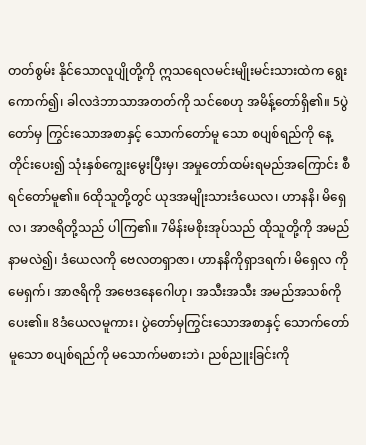တတ်စွမ်း နိုင်သောလူပျိုတို့ကို ဣသရေလမင်းမျိုးမင်းသားထဲက ရွေးကောက်၍၊ ခါလဒဲဘာသာအတတ်ကို သင်စေဟု အမိန့်တော်ရှိ၏။ 5ပွဲတော်မှ ကြွင်းသောအစာနှင့် သောက်တော်မူ သော စပျစ်ရည်ကို နေ့တိုင်းပေး၍ သုံးနှစ်ကျွေးမွေးပြီးမှ၊ အမှုတော်ထမ်းရမည်အကြောင်း စီရင်တော်မူ၏။ 6ထိုသူတို့တွင် ယုဒအမျိုးသားဒံယေလ၊ ဟာနနိ၊ မိရှေလ၊ အာဇရိတို့သည် ပါကြ၏။ 7မိန်းမစိုးအုပ်သည် ထိုသူတို့ကို အမည်နာမလဲ၍၊ ဒံယေလကို ဗေလတရှာဇာ၊ ဟာနနိကိုရှာဒရက်၊ မိရှေလ ကိုမေရှက်၊ အာဇရိကို အဗေဒနေဂေါဟု၊ အသီးအသီး အမည်အသစ်ကို ပေး၏။ 8ဒံယေလမူကား၊ ပွဲတော်မှကြွင်းသောအစာနှင့် သောက်တော်မူသော စပျစ်ရည်ကို မသောက်မစားဘဲ၊ ညစ်ညူးခြင်းကို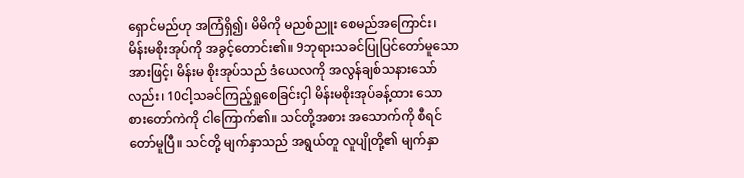ရှောင်မည်ဟု အကြံရှိ၍၊ မိမိကို မညစ်ညူး စေမည်အကြောင်း၊ မိန်းမစိုးအုပ်ကို အခွင့်တောင်း၏။ 9ဘုရားသခင်ပြုပြင်တော်မူသောအားဖြင့်၊ မိန်းမ စိုးအုပ်သည် ဒံယေလကို အလွန်ချစ်သနားသော်လည်း၊ 10ငါ့သခင်ကြည့်ရှုစေခြင်းငှါ မိန်းမစိုးအုပ်ခန့်ထား သော စားတော်ကဲကို ငါကြောက်၏။ သင်တို့အစား အသောက်ကို စီရင်တော်မူပြီ။ သင်တို့ မျက်နှာသည် အရွယ်တူ လူပျိုတို့၏ မျက်နှာ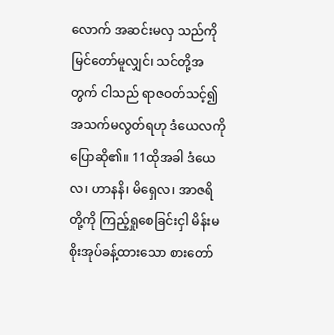လောက် အဆင်းမလှ သည်ကို မြင်တော်မူလျှင်၊ သင်တို့အတွက် ငါသည် ရာဇဝတ်သင့်၍ အသက်မလွတ်ရဟု ဒံယေလကို ပြောဆို၏။ 11ထိုအခါ ဒံယေလ၊ ဟာနနိ၊ မိရှေလ၊ အာဇရိ တို့ကို ကြည့်ရှုစေခြင်းငှါ မိန်းမစိုးအုပ်ခန့်ထားသော စားတော်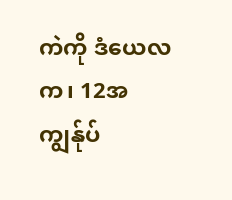ကဲကို ဒံယေလက၊ 12အကျွန်ုပ်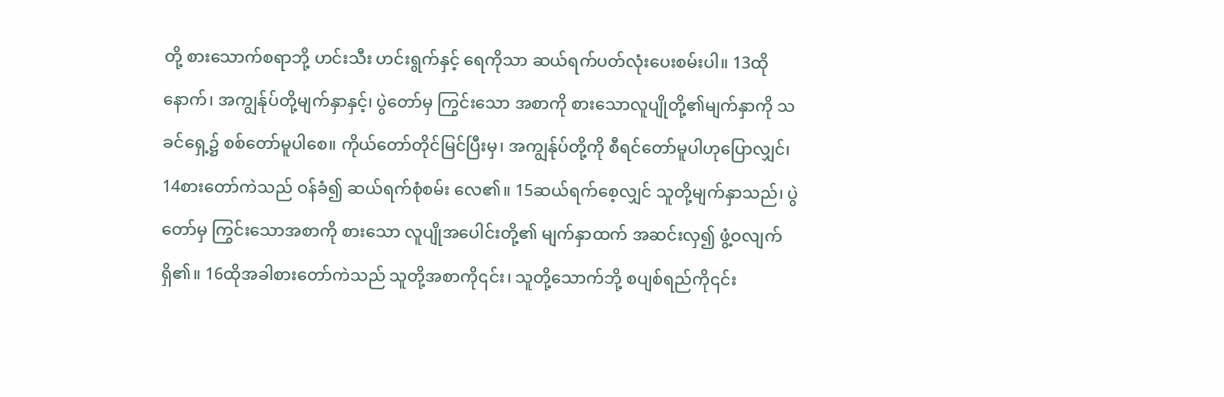တို့ စားသောက်စရာဘို့ ဟင်းသီး ဟင်းရွက်နှင့် ရေကိုသာ ဆယ်ရက်ပတ်လုံးပေးစမ်းပါ။ 13ထိုနောက်၊ အကျွန်ုပ်တို့မျက်နှာနှင့်၊ ပွဲတော်မှ ကြွင်းသော အစာကို စားသောလူပျိုတို့၏မျက်နှာကို သခင်ရှေ့၌ စစ်တော်မူပါစေ။ ကိုယ်တော်တိုင်မြင်ပြီးမှ၊ အကျွန်ုပ်တို့ကို စီရင်တော်မူပါဟုပြောလျှင်၊ 14စားတော်ကဲသည် ဝန်ခံ၍ ဆယ်ရက်စုံစမ်း လေ၏။ 15ဆယ်ရက်စေ့လျှင် သူတို့မျက်နှာသည်၊ ပွဲတော်မှ ကြွင်းသောအစာကို စားသော လူပျိုအပေါင်းတို့၏ မျက်နှာထက် အဆင်းလှ၍ ဖွံ့ဝလျက်ရှိ၏။ 16ထိုအခါစားတော်ကဲသည် သူတို့အစာကို၎င်း၊ သူတို့သောက်ဘို့ စပျစ်ရည်ကို၎င်း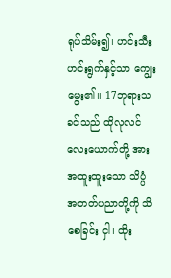ရုပ်သိမ်း၍၊ ဟင်းသီး ဟင်းရွက်နှင့်သာ ကျွေးမွေး၏။ 17ဘုရားသခင်သည် ထိုလုလင်လေးယောက်တို့ အား အထူးထူးသော သိပ္ပံအတတ်ပညာတို့ကို သိစေခြင်း ငှါ၊ ထိုး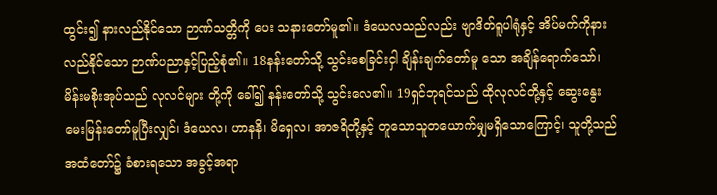ထွင်း၍ နားလည်နိုင်သော ဉာဏ်သတ္တိကို ပေး သနားတော်မူ၏။ ဒံယေလသည်လည်း ဗျာဒိတ်ရူပါရုံနှင့် အိပ်မက်ကိုနားလည်နိုင်သော ဉာဏ်ပညာနှင့်ပြည့်စုံ၏။ 18နန်းတော်သို့ သွင်းစေခြင်းငှါ ချိန်းချက်တော်မူ သော အချိန်ရောက်သော်၊ မိန်းမစိုးအုပ်သည် လုလင်များ တို့ကို ခေါ်၍ နန်းတော်သို့ သွင်းလေ၏။ 19ရှင်ဘုရင်သည် ထိုလုလင်တို့နှင့် ဆွေးနွေး မေးမြန်းတော်မူပြီးလျှင်၊ ဒံယေလ၊ ဟာနနိ၊ မိရှေလ၊ အာဇရိတို့နှင့် တူသောသူတယောက်မျှမရှိသောကြောင့်၊ သူတို့သည် အထံတော်၌ ခံစားရသော အခွင့်အရာ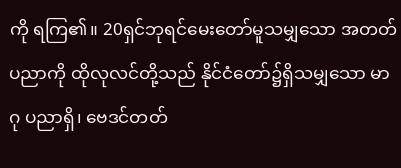ကို ရကြ၏။ 20ရှင်ဘုရင်မေးတော်မူသမျှသော အတတ်ပညာကို ထိုလုလင်တို့သည် နိုင်ငံတော်၌ရှိသမျှသော မာဂု ပညာရှိ၊ ဗေဒင်တတ်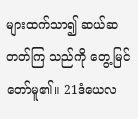များထက်သာ၍ ဆယ်ဆတတ်ကြ သည်ကို တွေ့မြင်တော်မူ၏။ 21ဒံယေလ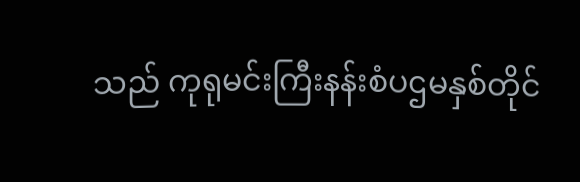သည် ကုရုမင်းကြီးနန်းစံပဌမနှစ်တိုင်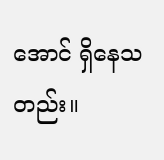အောင် ရှိနေသတည်း။